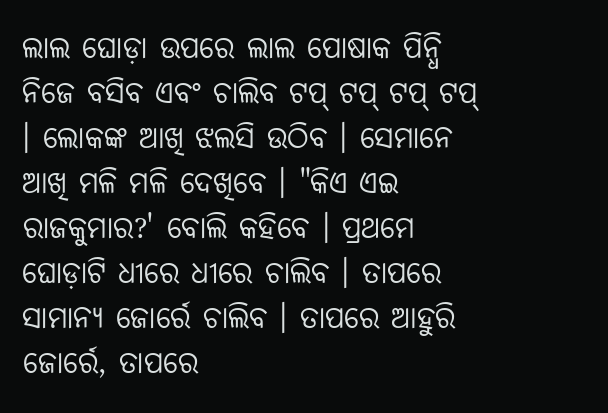ଲାଲ ଘୋଡ଼ା ଉପରେ ଲାଲ ପୋଷାକ ପିନ୍ଧି ନିଜେ ବସିବ ଏବଂ ଚାଲିବ ଟପ୍ ଟପ୍ ଟପ୍ ଟପ୍ । ଲୋକଙ୍କ ଆଖି ଝଲସି ଉଠିବ । ସେମାନେ ଆଖି ମଳି ମଳି ଦେଖିବେ । "କିଏ ଏଇ ରାଜକୁମାର?' ବୋଲି କହିବେ । ପ୍ରଥମେ ଘୋଡ଼ାଟି ଧୀରେ ଧୀରେ ଚାଲିବ । ତାପରେ ସାମାନ୍ୟ ଜୋର୍ରେ ଚାଲିବ । ତାପରେ ଆହୁରି ଜୋର୍ରେ, ତାପରେ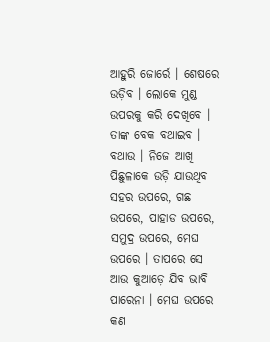ଆହୁରି ଜୋର୍ରେ । ଶେଷରେ ଉଡ଼ିବ । ଲୋକେ ମୁଣ୍ଡ ଉପରକୁ କରି ଦେଖିବେ । ତାଙ୍କ ବେକ ବଥାଇବ । ବଥାଉ । ନିଜେ ଆଖି ପିଛୁଳାକେ ଉଡ଼ି ଯାଉଥିବ ସହର ଉପରେ, ଗଛ ଉପରେ, ପାହାଡ ଉପରେ, ସମୁଦ୍ର ଉପରେ, ମେଘ ଉପରେ । ତାପରେ ସେ ଆଉ କୁଆଡ଼େ ଯିବ ଭାବି ପାରେନା । ମେଘ ଉପରେ କଣ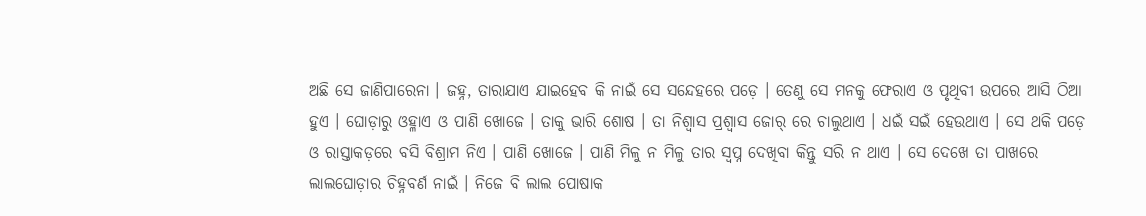ଅଛି ସେ ଜାଣିପାରେନା । ଜହ୍ନ, ତାରାଯାଏ ଯାଇହେବ କି ନାଇଁ ସେ ସନ୍ଦେହରେ ପଡ଼େ । ତେଣୁ ସେ ମନକୁ ଫେରାଏ ଓ ପୃଥିବୀ ଉପରେ ଆସି ଠିଆ ହୁଏ । ଘୋଡ଼ାରୁ ଓହ୍ଳାଏ ଓ ପାଣି ଖୋଜେ । ତାକୁ ଭାରି ଶୋଷ । ତା ନିଶ୍ୱାସ ପ୍ରଶ୍ୱାସ ଜୋର୍ ରେ ଚାଲୁଥାଏ । ଧଇଁ ସଇଁ ହେଉଥାଏ । ସେ ଥକି ପଡ଼େ ଓ ରାସ୍ତାକଡ଼ରେ ବସି ବିଶ୍ରାମ ନିଏ । ପାଣି ଖୋଜେ । ପାଣି ମିଳୁ ନ ମିଳୁ ତାର ସ୍ୱପ୍ନ ଦେଖିବା କିନ୍ତୁ ସରି ନ ଥାଏ । ସେ ଦେଖେ ତା ପାଖରେ ଲାଲଘୋଡ଼ାର ଚିହ୍ନବର୍ଣ ନାଇଁ । ନିଜେ ବି ଲାଲ ପୋଷାକ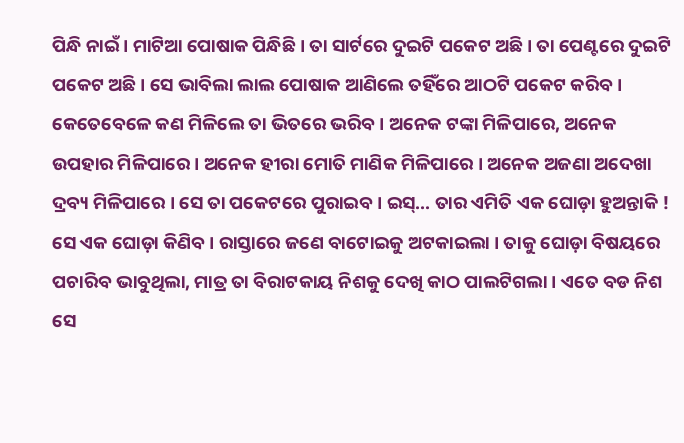ପିନ୍ଧି ନାଇଁ । ମାଟିଆ ପୋଷାକ ପିନ୍ଧିଛି । ତା ସାର୍ଟରେ ଦୁଇଟି ପକେଟ ଅଛି । ତା ପେଣ୍ଟରେ ଦୁଇଟି ପକେଟ ଅଛି । ସେ ଭାବିଲା ଲାଲ ପୋଷାକ ଆଣିଲେ ତହିଁରେ ଆଠଟି ପକେଟ କରିବ । କେତେବେଳେ କଣ ମିଳିଲେ ତା ଭିତରେ ଭରିବ । ଅନେକ ଟଙ୍କା ମିଳିପାରେ, ଅନେକ ଉପହାର ମିଳିପାରେ । ଅନେକ ହୀରା ମୋତି ମାଣିକ ମିଳିପାରେ । ଅନେକ ଅଜଣା ଅଦେଖା ଦ୍ରବ୍ୟ ମିଳିପାରେ । ସେ ତା ପକେଟରେ ପୁରାଇବ । ଇସ୍... ତାର ଏମିତି ଏକ ଘୋଡ଼ା ହୁଅନ୍ତାକି ! ସେ ଏକ ଘୋଡ଼ା କିଣିବ । ରାସ୍ତାରେ ଜଣେ ବାଟୋଇକୁ ଅଟକାଇଲା । ତାକୁ ଘୋଡ଼ା ବିଷୟରେ ପଚାରିବ ଭାବୁଥିଲା, ମାତ୍ର ତା ବିରାଟକାୟ ନିଶକୁ ଦେଖି କାଠ ପାଲଟିଗଲା । ଏତେ ବଡ ନିଶ ସେ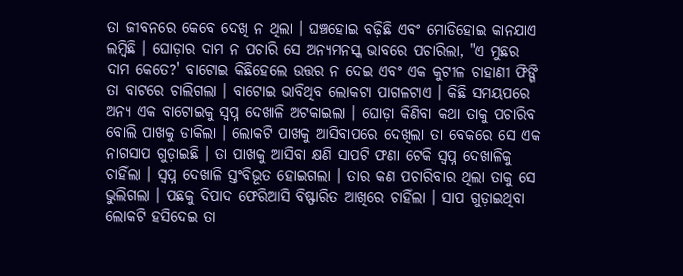ତା ଜୀବନରେ କେବେ ଦେଖି ନ ଥିଲା । ଘଞ୍ଚହୋଇ ବଢ଼ିଛି ଏବଂ ମୋଡିହୋଇ କାନଯାଏ ଲମ୍ବିଛି । ଘୋଡ଼ାର ଦାମ ନ ପଚାରି ସେ ଅନ୍ୟମନସ୍କ ଭାବରେ ପଚାରିଲା, "ଏ ମୁଛର ଦାମ କେତେ?' ବାଟୋଇ କିଛିହେଲେ ଉତ୍ତର ନ ଦେଇ ଏବଂ ଏକ କୁଟୀଳ ଚାହାଣୀ ଫିଙ୍ଗି ତା ବାଟରେ ଚାଲିଗଲା । ବାଟୋଇ ଭାବିଥିବ ଲୋକଟା ପାଗଳଟାଏ । କିଛି ସମୟପରେ ଅନ୍ୟ ଏକ ବାଟୋଇକୁ ସ୍ୱପ୍ନ ଦେଖାଳି ଅଟକାଇଲା । ଘୋଡ଼ା କିଣିବା କଥା ତାକୁ ପଚାରିବ ବୋଲି ପାଖକୁ ଡାକିଲା । ଲୋକଟି ପାଖକୁ ଆସିବାପରେ ଦେଖିଲା ତା ବେକରେ ସେ ଏକ ନାଗସାପ ଗୁଡ଼ାଇଛି । ତା ପାଖକୁ ଆସିବା କ୍ଷଣି ସାପଟି ଫଣା ଟେକି ସ୍ୱପ୍ନ ଦେଖାଳିକୁ ଚାହିଁଲା । ସ୍ୱପ୍ନ ଦେଖାଳି ସ୍ତଂବିଭୂତ ହୋଇଗଲା । ତାର କଣ ପଚାରିବାର ଥିଲା ତାକୁ ସେ ଭୁଲିଗଲା । ପଛକୁ ଦିପାଦ ଫେରିଆସି ବିଷ୍ଫାରିତ ଆଖିରେ ଚାହିଁଲା । ସାପ ଗୁଡ଼ାଇଥିବା ଲୋକଟି ହସିଦେଇ ତା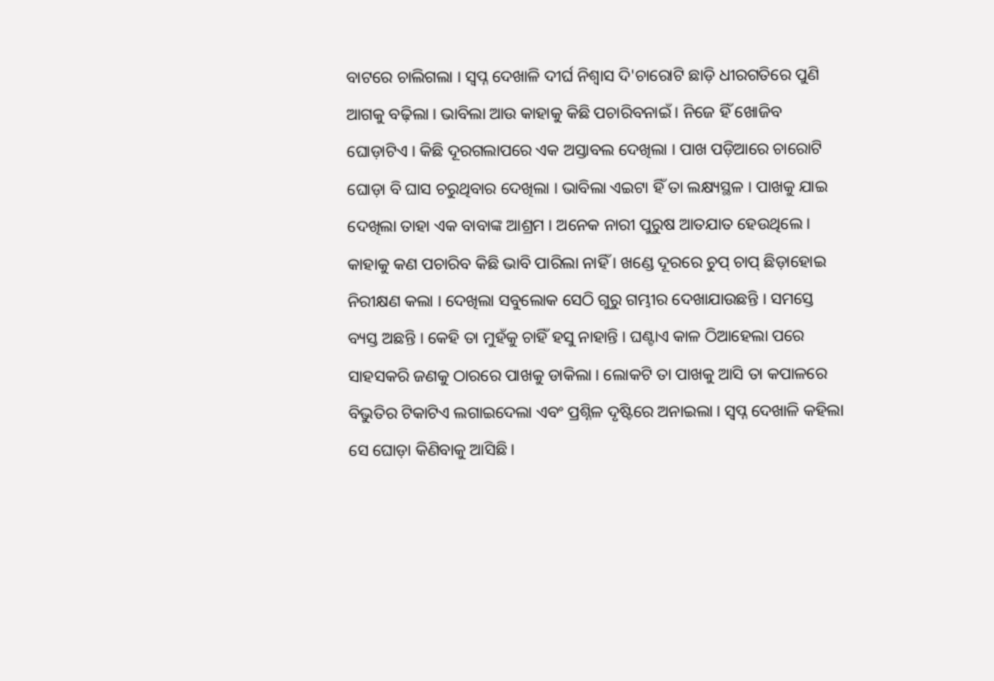ବାଟରେ ଚାଲିଗଲା । ସ୍ୱପ୍ନ ଦେଖାଳି ଦୀର୍ଘ ନିଶ୍ୱାସ ଦି'ଚାରୋଟି ଛାଡ଼ି ଧୀରଗତିରେ ପୁଣି ଆଗକୁ ବଢ଼ିଲା । ଭାବିଲା ଆଉ କାହାକୁ କିଛି ପଚାରିବନାଇଁ । ନିଜେ ହିଁ ଖୋଜିବ ଘୋଡ଼ାଟିଏ । କିଛି ଦୂରଗଲାପରେ ଏକ ଅସ୍ତାବଲ ଦେଖିଲା । ପାଖ ପଡ଼ିଆରେ ଚାରୋଟି ଘୋଡ଼ା ବି ଘାସ ଚରୁଥିବାର ଦେଖିଲା । ଭାବିଲା ଏଇଟା ହିଁ ତା ଲକ୍ଷ୍ୟସ୍ଥଳ । ପାଖକୁ ଯାଇ ଦେଖିଲା ତାହା ଏକ ବାବାଙ୍କ ଆଶ୍ରମ । ଅନେକ ନାରୀ ପୁରୁଷ ଆତଯାତ ହେଉଥିଲେ । କାହାକୁ କଣ ପଚାରିବ କିଛି ଭାବି ପାରିଲା ନାହିଁ । ଖଣ୍ଡେ ଦୂରରେ ଚୁପ୍ ଚାପ୍ ଛିଡ଼ାହୋଇ ନିରୀକ୍ଷଣ କଲା । ଦେଖିଲା ସବୁଲୋକ ସେଠି ଗୁରୁ ଗମ୍ଭୀର ଦେଖାଯାଉଛନ୍ତି । ସମସ୍ତେ ବ୍ୟସ୍ତ ଅଛନ୍ତି । କେହି ତା ମୁହଁକୁ ଚାହିଁ ହସୁ ନାହାନ୍ତି । ଘଣ୍ଟାଏ କାଳ ଠିଆହେଲା ପରେ ସାହସକରି ଜଣକୁ ଠାରରେ ପାଖକୁ ଡାକିଲା । ଲୋକଟି ତା ପାଖକୁ ଆସି ତା କପାଳରେ ବିଭୁତିର ଟିକାଟିଏ ଲଗାଇଦେଲା ଏବଂ ପ୍ରଶ୍ନିଳ ଦୃଷ୍ଟିରେ ଅନାଇଲା । ସ୍ୱପ୍ନ ଦେଖାଳି କହିଲା ସେ ଘୋଡ଼ା କିଣିବାକୁ ଆସିଛି ।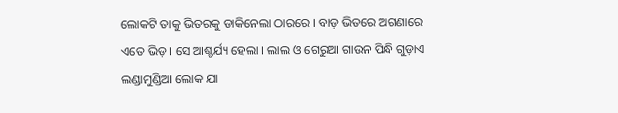ଲୋକଟି ତାକୁ ଭିତରକୁ ଡାକିନେଲା ଠାରରେ । ବାଡ଼ ଭିତରେ ଅଗଣାରେ ଏତେ ଭିଡ଼ । ସେ ଆଶ୍ଚର୍ଯ୍ୟ ହେଲା । ଲାଲ ଓ ଗେରୁଆ ଗାଉନ ପିନ୍ଧି ଗୁଡ଼ାଏ ଲଣ୍ଡାମୁଣ୍ଡିଆ ଲୋକ ଯା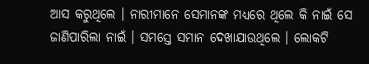ଆସ କରୁଥିଲେ । ନାରୀମାନେ ସେମାନଙ୍କ ମଧ୍ୟରେ ଥିଲେ କି ନାଇଁ ସେ ଜାଣିପାରିଲା ନାଇଁ । ସମସ୍ତେ ସମାନ ଦେଖାଯାଉଥିଲେ । ଲୋକଟି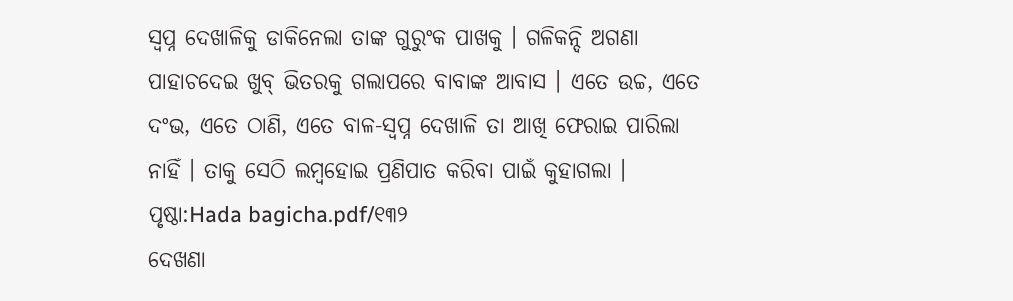ସ୍ୱପ୍ନ ଦେଖାଳିକୁ ଡାକିନେଲା ତାଙ୍କ ଗୁରୁଂକ ପାଖକୁ । ଗଳିକନ୍ଦି ଅଗଣା ପାହାଚଦେଇ ଖୁବ୍ ଭିତରକୁ ଗଲାପରେ ବାବାଙ୍କ ଆବାସ । ଏତେ ଉଚ୍ଚ, ଏତେ ଦଂଭ, ଏତେ ଠାଣି, ଏତେ ବାଳ-ସ୍ୱପ୍ନ ଦେଖାଳି ତା ଆଖି ଫେରାଇ ପାରିଲା ନାହିଁ । ତାକୁ ସେଠି ଲମ୍ବହୋଇ ପ୍ରଣିପାତ କରିବା ପାଇଁ କୁହାଗଲା ।
ପୃଷ୍ଠା:Hada bagicha.pdf/୧୩୨
ଦେଖଣା